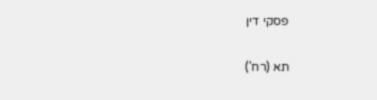פסקי דין

תא (רח')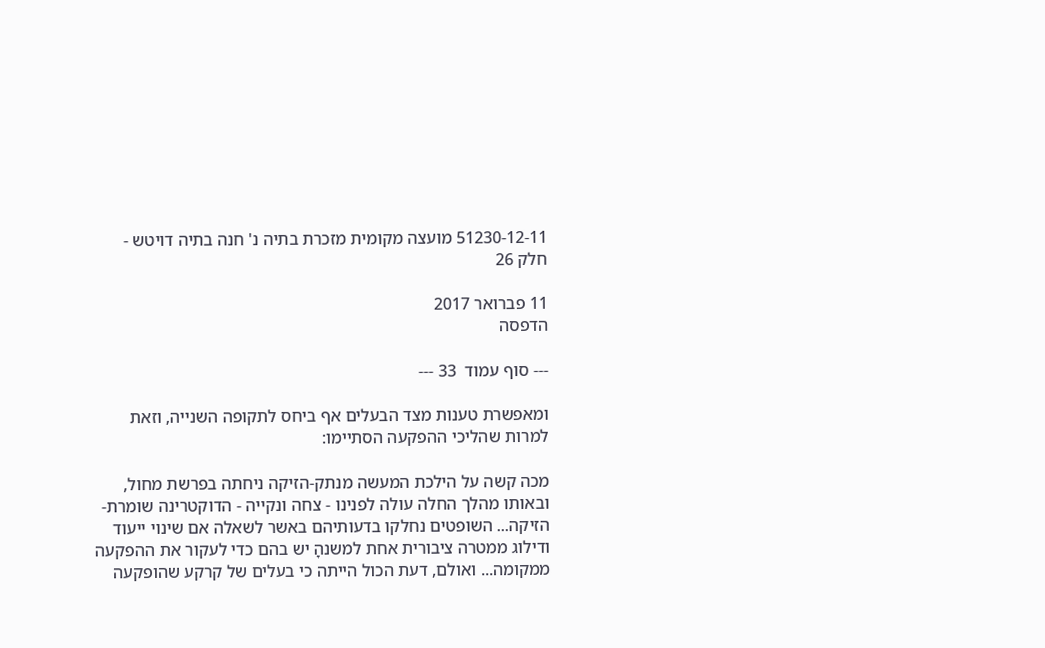51230-12-11 מועצה מקומית מזכרת בתיה נ' חנה בתיה דויטש - חלק 26

11 פברואר 2017
הדפסה

--- סוף עמוד  33 ---

ומאפשרת טענות מצד הבעלים אף ביחס לתקופה השנייה, וזאת למרות שהליכי ההפקעה הסתיימו:

מכה קשה על הילכת המעשה מנתק-הזיקה ניחתה בפרשת מחול, ובאותו מהלך החלה עולה לפנינו - צחה ונקייה - הדוקטרינה שומרת-הזיקה... השופטים נחלקו בדעותיהם באשר לשאלה אם שינוי ייעוד ודילוג ממטרה ציבורית אחת למשנהָ יש בהם כדי לעקור את ההפקעה ממקומה... ואולם, דעת הכול הייתה כי בעלים של קרקע שהופקעה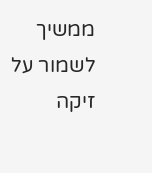ממשיך לשמור על זיקה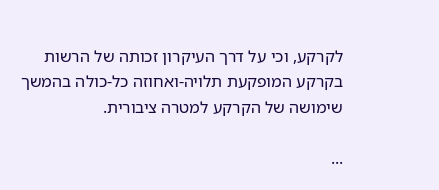לקרקע, וכי על דרך העיקרון זכותה של הרשות בקרקע המופקעת תלויה-ואחוזה כל-כולה בהמשך שימושה של הקרקע למטרה ציבורית.

...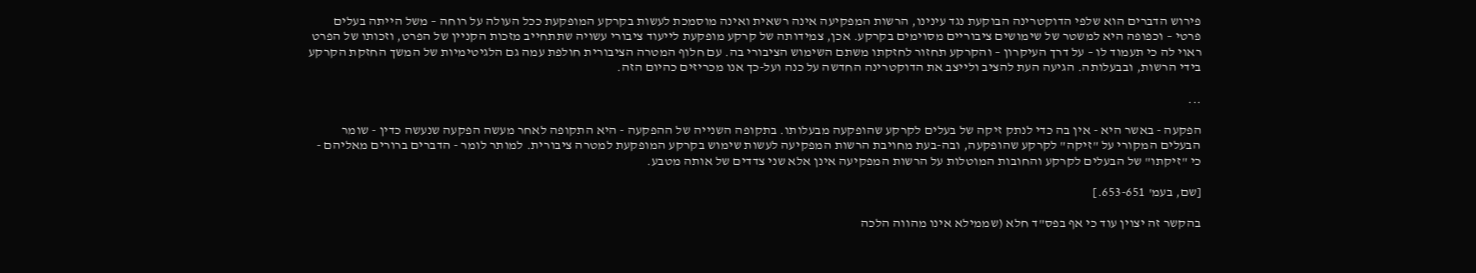פירוש הדברים הוא שלפי הדוקטרינה הבוקעת נגד עינינו, הרשות המפקיעה אינה רשאית ואינה מוסמכת לעשות בקרקע המופקעת ככל העולה על רוחה – משל הייתה בעלים פרטי – וכפופה היא למשטר של שימושים ציבוריים מסוימים בקרקע. אכן, צמידותה של קרקע מופקעת לייעוד ציבורי עשויה שתתחייב מזכות הקניין של הפרט, וזכותו של הפרט ראוי לה כי תעמוד לו – על דרך העיקרון – והקרקע תחזור לחזקתו משתם השימוש הציבורי בה. עם חלוף המטרה הציבורית חולפת עמה גם הלגיטימיות של המשך החזקת הקרקע בידי הרשות, ובבעלותה. הגיעה העת להציב ולייצב את הדוקטרינה החדשה על כנה ועל-כך אנו מכריזים כהיום הזה.

...

הפקעה - באשר היא - אין בה כדי לנתק זיקה של בעלים לקרקע שהופקעה מבעלותו. בתקופה השנייה של ההפקעה - היא התקופה לאחר מעשה הפקעה שנעשה כדין - שומר הבעלים המקורי על "זיקה" לקרקע שהופקעה, ובה-בעת מחויבת הרשות המפקיעה לעשות שימוש בקרקע המופקעת למטרה ציבורית. למותר לומר - הדברים ברורים מאליהם - כי "זיקתו" של הבעלים לקרקע והחובות המוטלות על הרשות המפקיעה אינן אלא שני צדדים של אותה מטבע.

[שם, בעמ' 653-651.]

בהקשר זה יצוין עוד כי אף בפס"ד חלא (שממילא אינו מהווה הלכה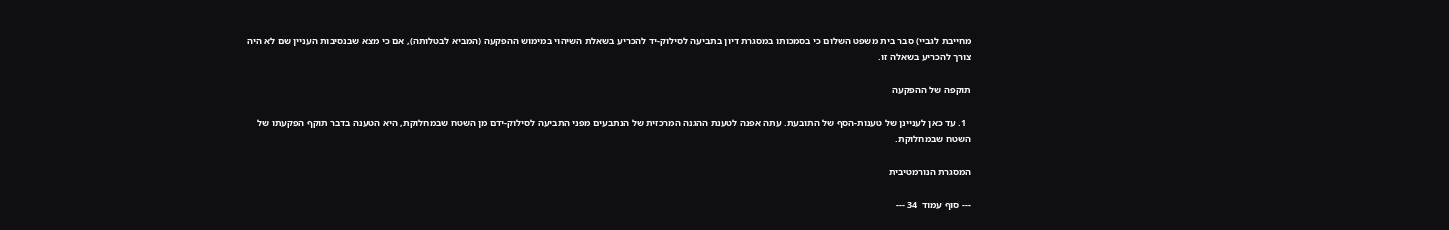מחייבת לגביי) סבר בית משפט השלום כי בסמכותו במסגרת דיון בתביעה לסילוק-יד להכריע בשאלת השיהוי במימוש ההפקעה (המביא לבטלותה), אם כי מצא שבנסיבות העניין שם לא היה צורך להכריע בשאלה זו.

תוקפה של ההפקעה

  1. עד כאן לעניינן של טענות-הסף של התובעת. עתה אפנה לטענת ההגנה המרכזית של הנתבעים מפני התביעה לסילוק-ידם מן השטח שבמחלוקת, היא הטענה בדבר תוקף הפקעתו של השטח שבמחלוקת.

המסגרת הנורמטיבית

--- סוף עמוד  34 ---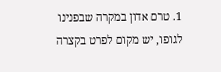1. טרם אדון במקרה שבפנינו לגופו, יש מקום לפרט בקצרה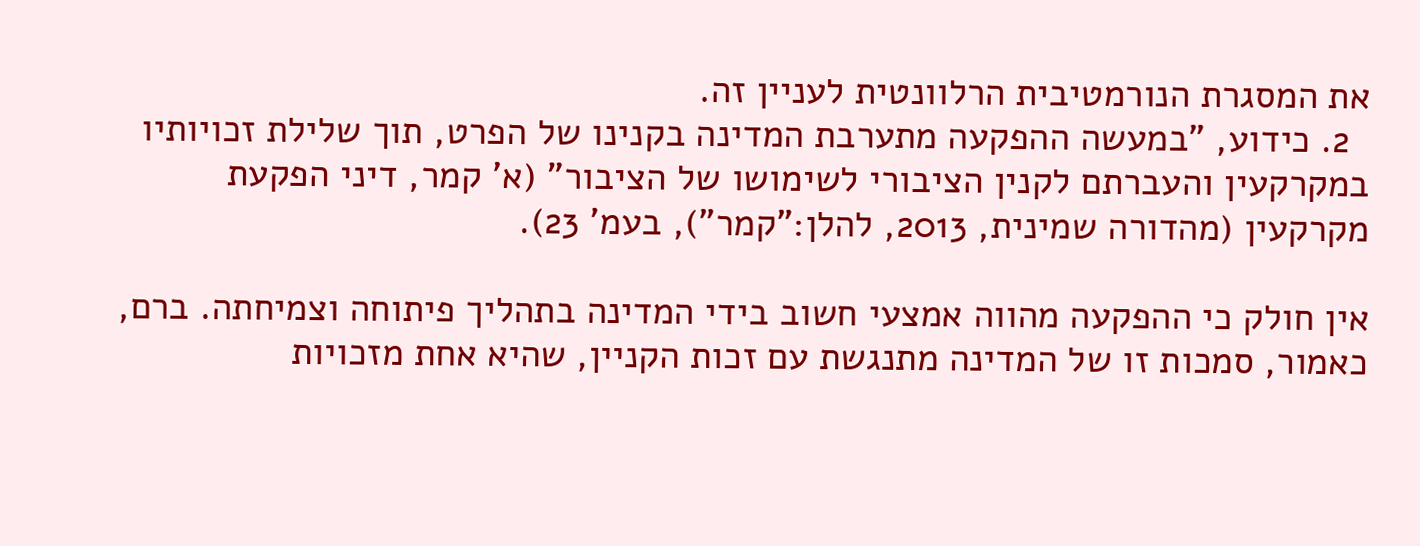את המסגרת הנורמטיבית הרלוונטית לעניין זה.
  2. כידוע, "במעשה ההפקעה מתערבת המדינה בקנינו של הפרט, תוך שלילת זכויותיו במקרקעין והעברתם לקנין הציבורי לשימושו של הציבור" (א' קמר, דיני הפקעת מקרקעין (מהדורה שמינית, 2013, להלן:"קמר"), בעמ' 23).

אין חולק כי ההפקעה מהווה אמצעי חשוב בידי המדינה בתהליך פיתוחה וצמיחתה. ברם, כאמור, סמכות זו של המדינה מתנגשת עם זכות הקניין, שהיא אחת מזכויות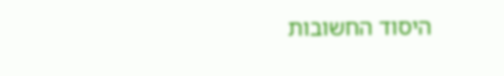היסוד החשובות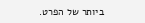ביותר של הפרט.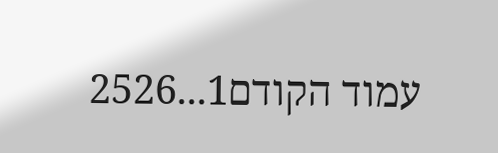עמוד הקודם1...2526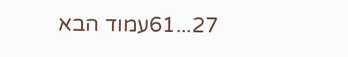27...61עמוד הבא